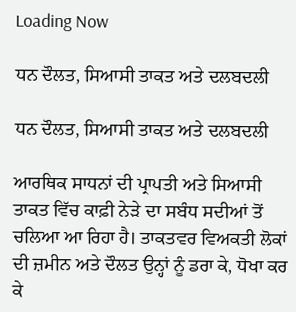Loading Now

ਧਨ ਦੌਲਤ, ਸਿਆਸੀ ਤਾਕਤ ਅਤੇ ਦਲਬਦਲੀ

ਧਨ ਦੌਲਤ, ਸਿਆਸੀ ਤਾਕਤ ਅਤੇ ਦਲਬਦਲੀ

ਆਰਥਿਕ ਸਾਧਨਾਂ ਦੀ ਪ੍ਰਾਪਤੀ ਅਤੇ ਸਿਆਸੀ ਤਾਕਤ ਵਿੱਚ ਕਾਫ਼ੀ ਨੇੜੇ ਦਾ ਸਬੰਧ ਸਦੀਆਂ ਤੋਂ ਚਲਿਆ ਆ ਰਿਹਾ ਹੈ। ਤਾਕਤਵਰ ਵਿਅਕਤੀ ਲੋਕਾਂ ਦੀ ਜ਼ਮੀਨ ਅਤੇ ਦੌਲਤ ਉਨ੍ਹਾਂ ਨੂੰ ਡਰਾ ਕੇ, ਧੋਖਾ ਕਰ ਕੇ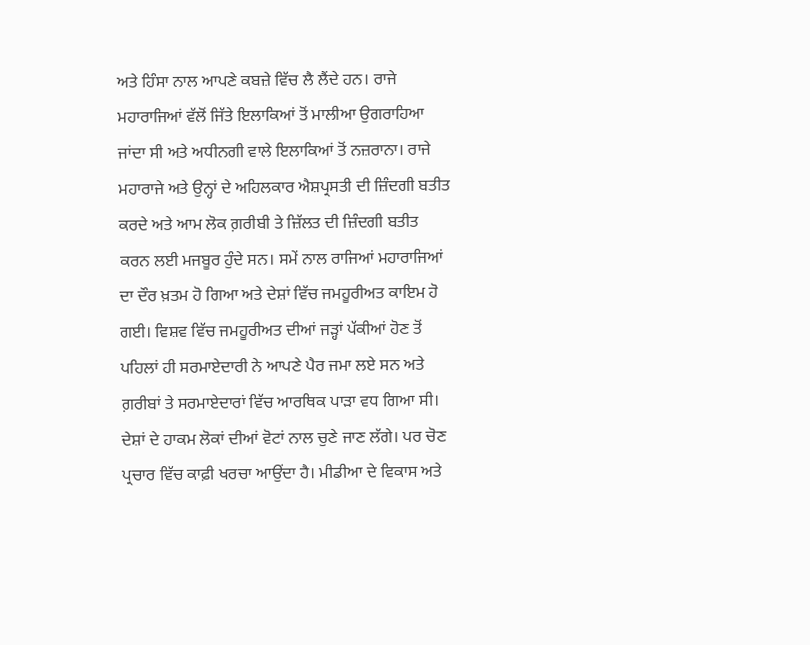ਅਤੇ ਹਿੰਸਾ ਨਾਲ ਆਪਣੇ ਕਬਜ਼ੇ ਵਿੱਚ ਲੈ ਲੈਂਦੇ ਹਨ। ਰਾਜੇ ਮਹਾਰਾਜਿਆਂ ਵੱਲੋਂ ਜਿੱਤੇ ਇਲਾਕਿਆਂ ਤੋਂ ਮਾਲੀਆ ਉਗਰਾਹਿਆ ਜਾਂਦਾ ਸੀ ਅਤੇ ਅਧੀਨਗੀ ਵਾਲੇ ਇਲਾਕਿਆਂ ਤੋਂ ਨਜ਼ਰਾਨਾ। ਰਾਜੇ ਮਹਾਰਾਜੇ ਅਤੇ ਉਨ੍ਹਾਂ ਦੇ ਅਹਿਲਕਾਰ ਐਸ਼ਪ੍ਰਸਤੀ ਦੀ ਜ਼ਿੰਦਗੀ ਬਤੀਤ ਕਰਦੇ ਅਤੇ ਆਮ ਲੋਕ ਗ਼ਰੀਬੀ ਤੇ ਜ਼ਿੱਲਤ ਦੀ ਜ਼ਿੰਦਗੀ ਬਤੀਤ ਕਰਨ ਲਈ ਮਜਬੂਰ ਹੁੰਦੇ ਸਨ। ਸਮੇਂ ਨਾਲ ਰਾਜਿਆਂ ਮਹਾਰਾਜਿਆਂ ਦਾ ਦੌਰ ਖ਼ਤਮ ਹੋ ਗਿਆ ਅਤੇ ਦੇਸ਼ਾਂ ਵਿੱਚ ਜਮਹੂਰੀਅਤ ਕਾਇਮ ਹੋ ਗਈ। ਵਿਸ਼ਵ ਵਿੱਚ ਜਮਹੂਰੀਅਤ ਦੀਆਂ ਜੜ੍ਹਾਂ ਪੱਕੀਆਂ ਹੋਣ ਤੋਂ ਪਹਿਲਾਂ ਹੀ ਸਰਮਾਏਦਾਰੀ ਨੇ ਆਪਣੇ ਪੈਰ ਜਮਾ ਲਏ ਸਨ ਅਤੇ ਗ਼ਰੀਬਾਂ ਤੇ ਸਰਮਾਏਦਾਰਾਂ ਵਿੱਚ ਆਰਥਿਕ ਪਾੜਾ ਵਧ ਗਿਆ ਸੀ। ਦੇਸ਼ਾਂ ਦੇ ਹਾਕਮ ਲੋਕਾਂ ਦੀਆਂ ਵੋਟਾਂ ਨਾਲ ਚੁਣੇ ਜਾਣ ਲੱਗੇ। ਪਰ ਚੋਣ ਪ੍ਰਚਾਰ ਵਿੱਚ ਕਾਫ਼ੀ ਖਰਚਾ ਆਉਂਦਾ ਹੈ। ਮੀਡੀਆ ਦੇ ਵਿਕਾਸ ਅਤੇ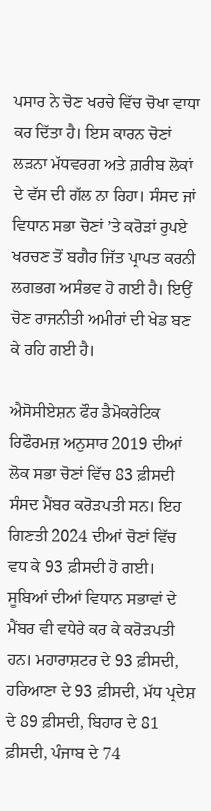ਪਸਾਰ ਨੇ ਚੋਣ ਖਰਚੇ ਵਿੱਚ ਚੋਖਾ ਵਾਧਾ ਕਰ ਦਿੱਤਾ ਹੈ। ਇਸ ਕਾਰਨ ਚੋਣਾਂ ਲੜਨਾ ਮੱਧਵਰਗ ਅਤੇ ਗ਼ਰੀਬ ਲੋਕਾਂ ਦੇ ਵੱਸ ਦੀ ਗੱਲ ਨਾ ਰਿਹਾ। ਸੰਸਦ ਜਾਂ ਵਿਧਾਨ ਸਭਾ ਚੋਣਾਂ ’ਤੇ ਕਰੋੜਾਂ ਰੁਪਏ ਖਰਚਣ ਤੋਂ ਬਗੈਰ ਜਿੱਤ ਪ੍ਰਾਪਤ ਕਰਨੀ ਲਗਭਗ ਅਸੰਭਵ ਹੋ ਗਈ ਹੈ। ਇਉਂ ਚੋਣ ਰਾਜਨੀਤੀ ਅਮੀਰਾਂ ਦੀ ਖੇਡ ਬਣ ਕੇ ਰਹਿ ਗਈ ਹੈ।

ਐਸੋਸੀਏਸ਼ਨ ਫੌਰ ਡੈਮੋਕਰੇਟਿਕ ਰਿਫੌਰਮਜ਼ ਅਨੁਸਾਰ 2019 ਦੀਆਂ ਲੋਕ ਸਭਾ ਚੋਣਾਂ ਵਿੱਚ 83 ਫ਼ੀਸਦੀ ਸੰਸਦ ਮੈਂਬਰ ਕਰੋੜਪਤੀ ਸਨ। ਇਹ ਗਿਣਤੀ 2024 ਦੀਆਂ ਚੋਣਾਂ ਵਿੱਚ ਵਧ ਕੇ 93 ਫ਼ੀਸਦੀ ਹੋ ਗਈ। ਸੂਬਿਆਂ ਦੀਆਂ ਵਿਧਾਨ ਸਭਾਵਾਂ ਦੇ ਮੈਂਬਰ ਵੀ ਵਧੇਰੇ ਕਰ ਕੇ ਕਰੋੜਪਤੀ ਹਨ। ਮਹਾਰਾਸ਼ਟਰ ਦੇ 93 ਫ਼ੀਸਦੀ, ਹਰਿਆਣਾ ਦੇ 93 ਫ਼ੀਸਦੀ, ਮੱਧ ਪ੍ਰਦੇਸ਼ ਦੇ 89 ਫ਼ੀਸਦੀ, ਬਿਹਾਰ ਦੇ 81 ਫ਼ੀਸਦੀ, ਪੰਜਾਬ ਦੇ 74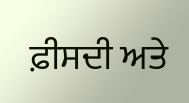ਫ਼ੀਸਦੀ ਅਤੇ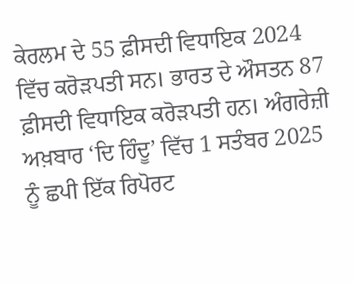ਕੇਰਲਮ ਦੇ 55 ਫ਼ੀਸਦੀ ਵਿਧਾਇਕ 2024 ਵਿੱਚ ਕਰੋੜਪਤੀ ਸਨ। ਭਾਰਤ ਦੇ ਔਸਤਨ 87 ਫ਼ੀਸਦੀ ਵਿਧਾਇਕ ਕਰੋੜਪਤੀ ਹਨ। ਅੰਗਰੇਜ਼ੀ ਅਖ਼ਬਾਰ ‘ਦਿ ਹਿੰਦੂ’ ਵਿੱਚ 1 ਸਤੰਬਰ 2025 ਨੂੰ ਛਪੀ ਇੱਕ ਰਿਪੋਰਟ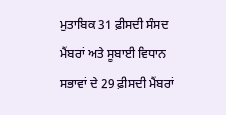ਮੁਤਾਬਿਕ 31 ਫ਼ੀਸਦੀ ਸੰਸਦ ਮੈਂਬਰਾਂ ਅਤੇ ਸੂਬਾਈ ਵਿਧਾਨ ਸਭਾਵਾਂ ਦੇ 29 ਫ਼ੀਸਦੀ ਮੈਂਬਰਾਂ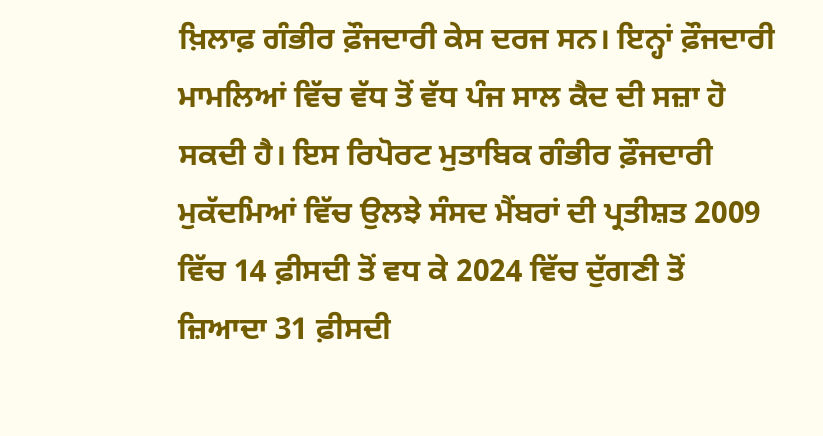ਖ਼ਿਲਾਫ਼ ਗੰਭੀਰ ਫ਼ੌਜਦਾਰੀ ਕੇਸ ਦਰਜ ਸਨ। ਇਨ੍ਹਾਂ ਫ਼ੌਜਦਾਰੀ ਮਾਮਲਿਆਂ ਵਿੱਚ ਵੱਧ ਤੋਂ ਵੱਧ ਪੰਜ ਸਾਲ ਕੈਦ ਦੀ ਸਜ਼ਾ ਹੋ ਸਕਦੀ ਹੈ। ਇਸ ਰਿਪੋਰਟ ਮੁਤਾਬਿਕ ਗੰਭੀਰ ਫ਼ੌਜਦਾਰੀ ਮੁਕੱਦਮਿਆਂ ਵਿੱਚ ਉਲਝੇ ਸੰਸਦ ਮੈਂਬਰਾਂ ਦੀ ਪ੍ਰਤੀਸ਼ਤ 2009 ਵਿੱਚ 14 ਫ਼ੀਸਦੀ ਤੋਂ ਵਧ ਕੇ 2024 ਵਿੱਚ ਦੁੱਗਣੀ ਤੋਂ ਜ਼ਿਆਦਾ 31 ਫ਼ੀਸਦੀ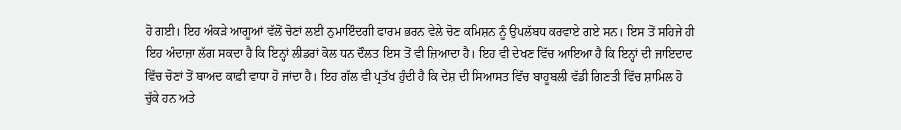ਹੋ ਗਈ। ਇਹ ਅੰਕੜੇ ਆਗੂਆਂ ਵੱਲੋਂ ਚੋਣਾਂ ਲਈ ਨੁਮਾਇੰਦਗੀ ਫਾਰਮ ਭਰਨ ਵੇਲੇ ਚੋਣ ਕਮਿਸ਼ਨ ਨੂੰ ਉਪਲੱਬਧ ਕਰਵਾਏ ਗਏ ਸਨ। ਇਸ ਤੋਂ ਸਹਿਜੇ ਹੀ ਇਹ ਅੰਦਾਜ਼ਾ ਲੱਗ ਸਕਦਾ ਹੈ ਕਿ ਇਨ੍ਹਾਂ ਲੀਡਰਾਂ ਕੋਲ ਧਨ ਦੌਲਤ ਇਸ ਤੋਂ ਵੀ ਜ਼ਿਆਦਾ ਹੈ। ਇਹ ਵੀ ਦੇਖਣ ਵਿੱਚ ਆਇਆ ਹੈ ਕਿ ਇਨ੍ਹਾਂ ਦੀ ਜਾਇਦਾਦ ਵਿੱਚ ਚੋਣਾਂ ਤੋਂ ਬਾਅਦ ਕਾਫ਼ੀ ਵਾਧਾ ਹੋ ਜਾਂਦਾ ਹੈ। ਇਹ ਗੱਲ ਵੀ ਪ੍ਰਤੱਖ ਹੁੰਦੀ ਹੈ ਕਿ ਦੇਸ਼ ਦੀ ਸਿਆਸਤ ਵਿੱਚ ਬਾਹੂਬਲੀ ਵੱਡੀ ਗਿਣਤੀ ਵਿੱਚ ਸ਼ਾਮਿਲ ਹੋ ਚੁੱਕੇ ਹਨ ਅਤੇ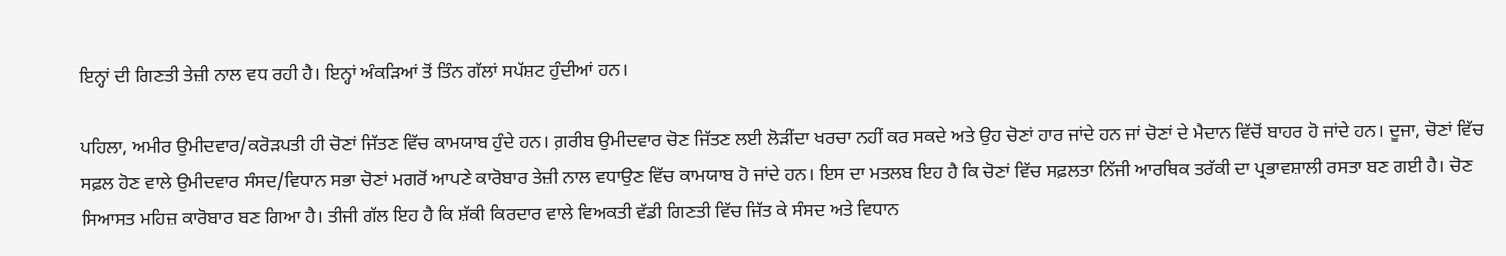ਇਨ੍ਹਾਂ ਦੀ ਗਿਣਤੀ ਤੇਜ਼ੀ ਨਾਲ ਵਧ ਰਹੀ ਹੈ। ਇਨ੍ਹਾਂ ਅੰਕੜਿਆਂ ਤੋਂ ਤਿੰਨ ਗੱਲਾਂ ਸਪੱਸ਼ਟ ਹੁੰਦੀਆਂ ਹਨ।

ਪਹਿਲਾ, ਅਮੀਰ ਉਮੀਦਵਾਰ/ਕਰੋੜਪਤੀ ਹੀ ਚੋਣਾਂ ਜਿੱਤਣ ਵਿੱਚ ਕਾਮਯਾਬ ਹੁੰਦੇ ਹਨ। ਗ਼ਰੀਬ ਉਮੀਦਵਾਰ ਚੋਣ ਜਿੱਤਣ ਲਈ ਲੋੜੀਂਦਾ ਖਰਚਾ ਨਹੀਂ ਕਰ ਸਕਦੇ ਅਤੇ ਉਹ ਚੋਣਾਂ ਹਾਰ ਜਾਂਦੇ ਹਨ ਜਾਂ ਚੋਣਾਂ ਦੇ ਮੈਦਾਨ ਵਿੱਚੋਂ ਬਾਹਰ ਹੋ ਜਾਂਦੇ ਹਨ। ਦੂਜਾ, ਚੋਣਾਂ ਵਿੱਚ ਸਫ਼ਲ ਹੋਣ ਵਾਲੇ ਉਮੀਦਵਾਰ ਸੰਸਦ/ਵਿਧਾਨ ਸਭਾ ਚੋਣਾਂ ਮਗਰੋਂ ਆਪਣੇ ਕਾਰੋਬਾਰ ਤੇਜ਼ੀ ਨਾਲ ਵਧਾਉਣ ਵਿੱਚ ਕਾਮਯਾਬ ਹੋ ਜਾਂਦੇ ਹਨ। ਇਸ ਦਾ ਮਤਲਬ ਇਹ ਹੈ ਕਿ ਚੋਣਾਂ ਵਿੱਚ ਸਫ਼ਲਤਾ ਨਿੱਜੀ ਆਰਥਿਕ ਤਰੱਕੀ ਦਾ ਪ੍ਰਭਾਵਸ਼ਾਲੀ ਰਸਤਾ ਬਣ ਗਈ ਹੈ। ਚੋਣ ਸਿਆਸਤ ਮਹਿਜ਼ ਕਾਰੋਬਾਰ ਬਣ ਗਿਆ ਹੈ। ਤੀਜੀ ਗੱਲ ਇਹ ਹੈ ਕਿ ਸ਼ੱਕੀ ਕਿਰਦਾਰ ਵਾਲੇ ਵਿਅਕਤੀ ਵੱਡੀ ਗਿਣਤੀ ਵਿੱਚ ਜਿੱਤ ਕੇ ਸੰਸਦ ਅਤੇ ਵਿਧਾਨ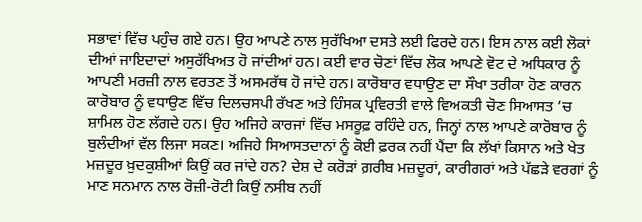ਸਭਾਵਾਂ ਵਿੱਚ ਪਹੁੰਚ ਗਏ ਹਨ। ਉਹ ਆਪਣੇ ਨਾਲ ਸੁਰੱਖਿਆ ਦਸਤੇ ਲਈ ਫਿਰਦੇ ਹਨ। ਇਸ ਨਾਲ ਕਈ ਲੋਕਾਂ ਦੀਆਂ ਜਾਇਦਾਦਾਂ ਅਸੁਰੱਖਿਅਤ ਹੋ ਜਾਂਦੀਆਂ ਹਨ। ਕਈ ਵਾਰ ਚੋਣਾਂ ਵਿੱਚ ਲੋਕ ਆਪਣੇ ਵੋਟ ਦੇ ਅਧਿਕਾਰ ਨੂੰ ਆਪਣੀ ਮਰਜ਼ੀ ਨਾਲ ਵਰਤਣ ਤੋਂ ਅਸਮਰੱਥ ਹੋ ਜਾਂਦੇ ਹਨ। ਕਾਰੋਬਾਰ ਵਧਾਉਣ ਦਾ ਸੌਖਾ ਤਰੀਕਾ ਹੋਣ ਕਾਰਨ ਕਾਰੋਬਾਰ ਨੂੰ ਵਧਾਉਣ ਵਿੱਚ ਦਿਲਚਸਪੀ ਰੱਖਣ ਅਤੇ ਹਿੰਸਕ ਪ੍ਰਵਿਰਤੀ ਵਾਲੇ ਵਿਅਕਤੀ ਚੋਣ ਸਿਆਸਤ ’ਚ ਸ਼ਾਮਿਲ ਹੋਣ ਲੱਗਦੇ ਹਨ। ਉਹ ਅਜਿਹੇ ਕਾਰਜਾਂ ਵਿੱਚ ਮਸਰੂਫ਼ ਰਹਿੰਦੇ ਹਨ, ਜਿਨ੍ਹਾਂ ਨਾਲ ਆਪਣੇ ਕਾਰੋਬਾਰ ਨੂੰ ਬੁਲੰਦੀਆਂ ਵੱਲ ਲਿਜਾ ਸਕਣ। ਅਜਿਹੇ ਸਿਆਸਤਦਾਨਾਂ ਨੂੰ ਕੋਈ ਫ਼ਰਕ ਨਹੀਂ ਪੈਂਦਾ ਕਿ ਲੱਖਾਂ ਕਿਸਾਨ ਅਤੇ ਖੇਤ ਮਜ਼ਦੂਰ ਖ਼ੁਦਕੁਸ਼ੀਆਂ ਕਿਉਂ ਕਰ ਜਾਂਦੇ ਹਨ? ਦੇਸ਼ ਦੇ ਕਰੋੜਾਂ ਗ਼ਰੀਬ ਮਜ਼ਦੂਰਾਂ, ਕਾਰੀਗਰਾਂ ਅਤੇ ਪੱਛੜੇ ਵਰਗਾਂ ਨੂੰ ਮਾਣ ਸਨਮਾਨ ਨਾਲ ਰੋਜ਼ੀ-ਰੋਟੀ ਕਿਉਂ ਨਸੀਬ ਨਹੀਂ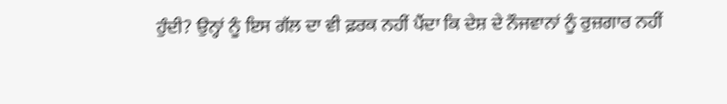ਹੁੰਦੀ? ਉਨ੍ਹਾਂ ਨੂੰ ਇਸ ਗੱਲ ਦਾ ਵੀ ਫ਼ਰਕ ਨਹੀਂ ਪੈਂਦਾ ਕਿ ਦੇਸ਼ ਦੇ ਨੌਜਵਾਨਾਂ ਨੂੰ ਰੁਜ਼ਗਾਰ ਨਹੀਂ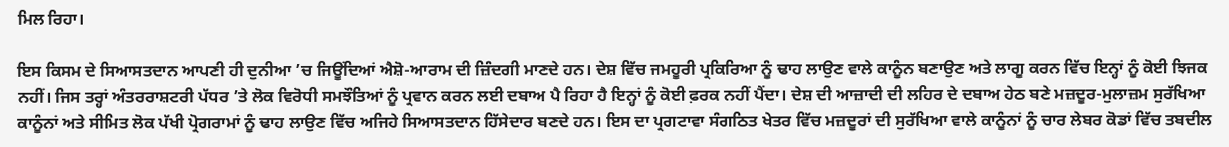ਮਿਲ ਰਿਹਾ।

ਇਸ ਕਿਸਮ ਦੇ ਸਿਆਸਤਦਾਨ ਆਪਣੀ ਹੀ ਦੁਨੀਆ ’ਚ ਜਿਊਂਦਿਆਂ ਐਸ਼ੋ-ਆਰਾਮ ਦੀ ਜ਼ਿੰਦਗੀ ਮਾਣਦੇ ਹਨ। ਦੇਸ਼ ਵਿੱਚ ਜਮਹੂਰੀ ਪ੍ਰਕਿਰਿਆ ਨੂੰ ਢਾਹ ਲਾਉਣ ਵਾਲੇ ਕਾਨੂੰਨ ਬਣਾਉਣ ਅਤੇ ਲਾਗੂ ਕਰਨ ਵਿੱਚ ਇਨ੍ਹਾਂ ਨੂੰ ਕੋਈ ਝਿਜਕ ਨਹੀਂ। ਜਿਸ ਤਰ੍ਹਾਂ ਅੰਤਰਰਾਸ਼ਟਰੀ ਪੱਧਰ ’ਤੇ ਲੋਕ ਵਿਰੋਧੀ ਸਮਝੌਤਿਆਂ ਨੂੰ ਪ੍ਰਵਾਨ ਕਰਨ ਲਈ ਦਬਾਅ ਪੈ ਰਿਹਾ ਹੈ ਇਨ੍ਹਾਂ ਨੂੰ ਕੋਈ ਫ਼ਰਕ ਨਹੀਂ ਪੈਂਦਾ। ਦੇਸ਼ ਦੀ ਆਜ਼ਾਦੀ ਦੀ ਲਹਿਰ ਦੇ ਦਬਾਅ ਹੇਠ ਬਣੇ ਮਜ਼ਦੂਰ-ਮੁਲਾਜ਼ਮ ਸੁਰੱਖਿਆ ਕਾਨੂੰਨਾਂ ਅਤੇ ਸੀਮਿਤ ਲੋਕ ਪੱਖੀ ਪ੍ਰੋਗਰਾਮਾਂ ਨੂੰ ਢਾਹ ਲਾਉਣ ਵਿੱਚ ਅਜਿਹੇ ਸਿਆਸਤਦਾਨ ਹਿੱਸੇਦਾਰ ਬਣਦੇ ਹਨ। ਇਸ ਦਾ ਪ੍ਰਗਟਾਵਾ ਸੰਗਠਿਤ ਖੇਤਰ ਵਿੱਚ ਮਜ਼ਦੂਰਾਂ ਦੀ ਸੁਰੱਖਿਆ ਵਾਲੇ ਕਾਨੂੰਨਾਂ ਨੂੰ ਚਾਰ ਲੇਬਰ ਕੋਡਾਂ ਵਿੱਚ ਤਬਦੀਲ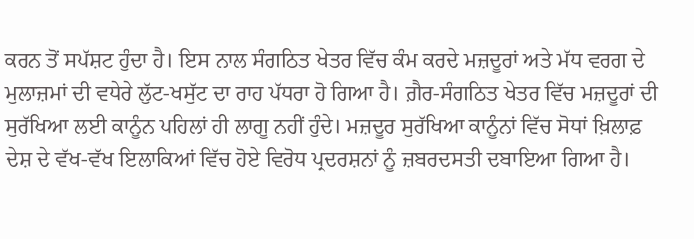ਕਰਨ ਤੋਂ ਸਪੱਸ਼ਟ ਹੁੰਦਾ ਹੈ। ਇਸ ਨਾਲ ਸੰਗਠਿਤ ਖੇਤਰ ਵਿੱਚ ਕੰਮ ਕਰਦੇ ਮਜ਼ਦੂਰਾਂ ਅਤੇ ਮੱਧ ਵਰਗ ਦੇ ਮੁਲਾਜ਼ਮਾਂ ਦੀ ਵਧੇਰੇ ਲੁੱਟ-ਖਸੁੱਟ ਦਾ ਰਾਹ ਪੱਧਰਾ ਹੋ ਗਿਆ ਹੈ। ਗ਼ੈਰ-ਸੰਗਠਿਤ ਖੇਤਰ ਵਿੱਚ ਮਜ਼ਦੂਰਾਂ ਦੀ ਸੁਰੱਖਿਆ ਲਈ ਕਾਨੂੰਨ ਪਹਿਲਾਂ ਹੀ ਲਾਗੂ ਨਹੀਂ ਹੁੰਦੇ। ਮਜ਼ਦੂਰ ਸੁਰੱਖਿਆ ਕਾਨੂੰਨਾਂ ਵਿੱਚ ਸੋਧਾਂ ਖ਼ਿਲਾਫ਼ ਦੇਸ਼ ਦੇ ਵੱਖ-ਵੱਖ ਇਲਾਕਿਆਂ ਵਿੱਚ ਹੋਏ ਵਿਰੋਧ ਪ੍ਰਦਰਸ਼ਨਾਂ ਨੂੰ ਜ਼ਬਰਦਸਤੀ ਦਬਾਇਆ ਗਿਆ ਹੈ।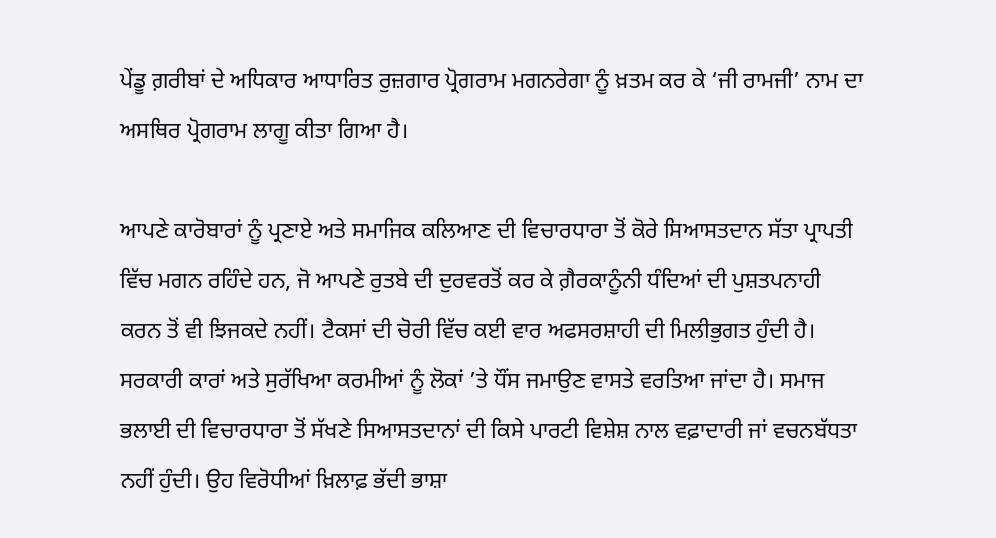ਪੇਂਡੂ ਗ਼ਰੀਬਾਂ ਦੇ ਅਧਿਕਾਰ ਆਧਾਰਿਤ ਰੁਜ਼ਗਾਰ ਪ੍ਰੋਗਰਾਮ ਮਗਨਰੇਗਾ ਨੂੰ ਖ਼ਤਮ ਕਰ ਕੇ ‘ਜੀ ਰਾਮਜੀ’ ਨਾਮ ਦਾ ਅਸਥਿਰ ਪ੍ਰੋਗਰਾਮ ਲਾਗੂ ਕੀਤਾ ਗਿਆ ਹੈ।

ਆਪਣੇ ਕਾਰੋਬਾਰਾਂ ਨੂੰ ਪ੍ਰਣਾਏ ਅਤੇ ਸਮਾਜਿਕ ਕਲਿਆਣ ਦੀ ਵਿਚਾਰਧਾਰਾ ਤੋਂ ਕੋਰੇ ਸਿਆਸਤਦਾਨ ਸੱਤਾ ਪ੍ਰਾਪਤੀ ਵਿੱਚ ਮਗਨ ਰਹਿੰਦੇ ਹਨ, ਜੋ ਆਪਣੇ ਰੁਤਬੇ ਦੀ ਦੁਰਵਰਤੋਂ ਕਰ ਕੇ ਗ਼ੈਰਕਾਨੂੰਨੀ ਧੰਦਿਆਂ ਦੀ ਪੁਸ਼ਤਪਨਾਹੀ ਕਰਨ ਤੋਂ ਵੀ ਝਿਜਕਦੇ ਨਹੀਂ। ਟੈਕਸਾਂ ਦੀ ਚੋਰੀ ਵਿੱਚ ਕਈ ਵਾਰ ਅਫਸਰਸ਼ਾਹੀ ਦੀ ਮਿਲੀਭੁਗਤ ਹੁੰਦੀ ਹੈ। ਸਰਕਾਰੀ ਕਾਰਾਂ ਅਤੇ ਸੁਰੱਖਿਆ ਕਰਮੀਆਂ ਨੂੰ ਲੋਕਾਂ ’ਤੇ ਧੌਂਸ ਜਮਾਉਣ ਵਾਸਤੇ ਵਰਤਿਆ ਜਾਂਦਾ ਹੈ। ਸਮਾਜ ਭਲਾਈ ਦੀ ਵਿਚਾਰਧਾਰਾ ਤੋਂ ਸੱਖਣੇ ਸਿਆਸਤਦਾਨਾਂ ਦੀ ਕਿਸੇ ਪਾਰਟੀ ਵਿਸ਼ੇਸ਼ ਨਾਲ ਵਫ਼ਾਦਾਰੀ ਜਾਂ ਵਚਨਬੱਧਤਾ ਨਹੀਂ ਹੁੰਦੀ। ਉਹ ਵਿਰੋਧੀਆਂ ਖ਼ਿਲਾਫ਼ ਭੱਦੀ ਭਾਸ਼ਾ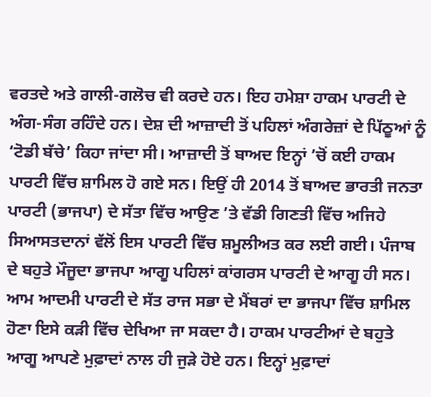ਵਰਤਦੇ ਅਤੇ ਗਾਲੀ-ਗਲੋਚ ਵੀ ਕਰਦੇ ਹਨ। ਇਹ ਹਮੇਸ਼ਾ ਹਾਕਮ ਪਾਰਟੀ ਦੇ ਅੰਗ-ਸੰਗ ਰਹਿੰਦੇ ਹਨ। ਦੇਸ਼ ਦੀ ਆਜ਼ਾਦੀ ਤੋਂ ਪਹਿਲਾਂ ਅੰਗਰੇਜ਼ਾਂ ਦੇ ਪਿੱਠੂਆਂ ਨੂੰ ‘ਟੋਡੀ ਬੱਚੇ’ ਕਿਹਾ ਜਾਂਦਾ ਸੀ। ਆਜ਼ਾਦੀ ਤੋਂ ਬਾਅਦ ਇਨ੍ਹਾਂ ’ਚੋਂ ਕਈ ਹਾਕਮ ਪਾਰਟੀ ਵਿੱਚ ਸ਼ਾਮਿਲ ਹੋ ਗਏ ਸਨ। ਇਉਂ ਹੀ 2014 ਤੋਂ ਬਾਅਦ ਭਾਰਤੀ ਜਨਤਾ ਪਾਰਟੀ (ਭਾਜਪਾ) ਦੇ ਸੱਤਾ ਵਿੱਚ ਆਉਣ ’ਤੇ ਵੱਡੀ ਗਿਣਤੀ ਵਿੱਚ ਅਜਿਹੇ ਸਿਆਸਤਦਾਨਾਂ ਵੱਲੋਂ ਇਸ ਪਾਰਟੀ ਵਿੱਚ ਸ਼ਮੂਲੀਅਤ ਕਰ ਲਈ ਗਈ। ਪੰਜਾਬ ਦੇ ਬਹੁਤੇ ਮੌਜੂਦਾ ਭਾਜਪਾ ਆਗੂ ਪਹਿਲਾਂ ਕਾਂਗਰਸ ਪਾਰਟੀ ਦੇ ਆਗੂ ਹੀ ਸਨ। ਆਮ ਆਦਮੀ ਪਾਰਟੀ ਦੇ ਸੱਤ ਰਾਜ ਸਭਾ ਦੇ ਮੈਂਬਰਾਂ ਦਾ ਭਾਜਪਾ ਵਿੱਚ ਸ਼ਾਮਿਲ ਹੋਣਾ ਇਸੇ ਕੜੀ ਵਿੱਚ ਦੇਖਿਆ ਜਾ ਸਕਦਾ ਹੈ। ਹਾਕਮ ਪਾਰਟੀਆਂ ਦੇ ਬਹੁਤੇ ਆਗੂ ਆਪਣੇ ਮੁਫ਼ਾਦਾਂ ਨਾਲ ਹੀ ਜੁੜੇ ਹੋਏ ਹਨ। ਇਨ੍ਹਾਂ ਮੁਫ਼ਾਦਾਂ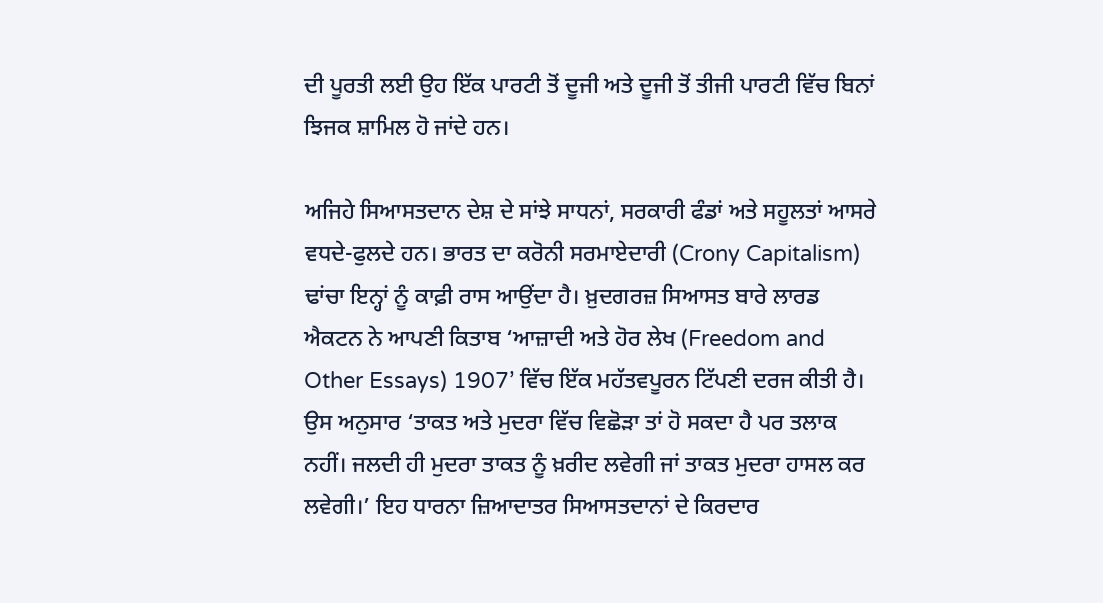ਦੀ ਪੂਰਤੀ ਲਈ ਉਹ ਇੱਕ ਪਾਰਟੀ ਤੋਂ ਦੂਜੀ ਅਤੇ ਦੂਜੀ ਤੋਂ ਤੀਜੀ ਪਾਰਟੀ ਵਿੱਚ ਬਿਨਾਂ ਝਿਜਕ ਸ਼ਾਮਿਲ ਹੋ ਜਾਂਦੇ ਹਨ।

ਅਜਿਹੇ ਸਿਆਸਤਦਾਨ ਦੇਸ਼ ਦੇ ਸਾਂਝੇ ਸਾਧਨਾਂ, ਸਰਕਾਰੀ ਫੰਡਾਂ ਅਤੇ ਸਹੂਲਤਾਂ ਆਸਰੇ ਵਧਦੇ-ਫੁਲਦੇ ਹਨ। ਭਾਰਤ ਦਾ ਕਰੋਨੀ ਸਰਮਾਏਦਾਰੀ (Crony Capitalism) ਢਾਂਚਾ ਇਨ੍ਹਾਂ ਨੂੰ ਕਾਫ਼ੀ ਰਾਸ ਆਉਂਦਾ ਹੈ। ਖ਼ੁਦਗਰਜ਼ ਸਿਆਸਤ ਬਾਰੇ ਲਾਰਡ ਐਕਟਨ ਨੇ ਆਪਣੀ ਕਿਤਾਬ ‘ਆਜ਼ਾਦੀ ਅਤੇ ਹੋਰ ਲੇਖ (Freedom and Other Essays) 1907’ ਵਿੱਚ ਇੱਕ ਮਹੱਤਵਪੂਰਨ ਟਿੱਪਣੀ ਦਰਜ ਕੀਤੀ ਹੈ। ਉਸ ਅਨੁਸਾਰ ‘ਤਾਕਤ ਅਤੇ ਮੁਦਰਾ ਵਿੱਚ ਵਿਛੋੜਾ ਤਾਂ ਹੋ ਸਕਦਾ ਹੈ ਪਰ ਤਲਾਕ ਨਹੀਂ। ਜਲਦੀ ਹੀ ਮੁਦਰਾ ਤਾਕਤ ਨੂੰ ਖ਼ਰੀਦ ਲਵੇਗੀ ਜਾਂ ਤਾਕਤ ਮੁਦਰਾ ਹਾਸਲ ਕਰ ਲਵੇਗੀ।’ ਇਹ ਧਾਰਨਾ ਜ਼ਿਆਦਾਤਰ ਸਿਆਸਤਦਾਨਾਂ ਦੇ ਕਿਰਦਾਰ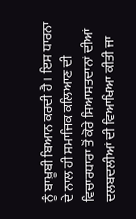ਨੂੰ ਬਾਖ਼ੂਬੀ ਬਿਆਨ ਕਰਦੀ ਹੈ। ਇਸ ਧਾਰਨਾ ਦੇ ਨਾਲ ਹੀ ਸਮਾਜਿਕ ਕਲਿਆਣ ਦੀ ਵਿਚਾਰਧਾਰਾ ਤੋਂ ਕੋਰੇ ਸਿਆਸਤਦਾਨਾਂ ਦੀਆਂ ਦਲਬਦਲੀਆਂ ਦੀ ਵਿਆਖਿਆ ਕੀਤੀ ਜਾ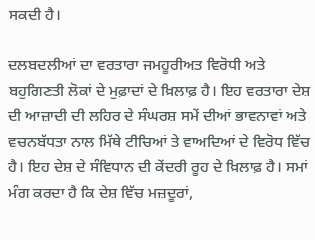ਸਕਦੀ ਹੈ।

ਦਲਬਦਲੀਆਂ ਦਾ ਵਰਤਾਰਾ ਜਮਹੂਰੀਅਤ ਵਿਰੋਧੀ ਅਤੇ ਬਹੁਗਿਣਤੀ ਲੋਕਾਂ ਦੇ ਮੁਫ਼ਾਦਾਂ ਦੇ ਖ਼ਿਲਾਫ਼ ਹੈ। ਇਹ ਵਰਤਾਰਾ ਦੇਸ਼ ਦੀ ਆਜ਼ਾਦੀ ਦੀ ਲਹਿਰ ਦੇ ਸੰਘਰਸ਼ ਸਮੇਂ ਦੀਆਂ ਭਾਵਨਾਵਾਂ ਅਤੇ ਵਚਨਬੱਧਤਾ ਨਾਲ ਮਿੱਥੇ ਟੀਚਿਆਂ ਤੇ ਵਾਅਦਿਆਂ ਦੇ ਵਿਰੋਧ ਵਿੱਚ ਹੈ। ਇਹ ਦੇਸ਼ ਦੇ ਸੰਵਿਧਾਨ ਦੀ ਕੇਂਦਰੀ ਰੂਹ ਦੇ ਖ਼ਿਲਾਫ਼ ਹੈ। ਸਮਾਂ ਮੰਗ ਕਰਦਾ ਹੈ ਕਿ ਦੇਸ਼ ਵਿੱਚ ਮਜ਼ਦੂਰਾਂ,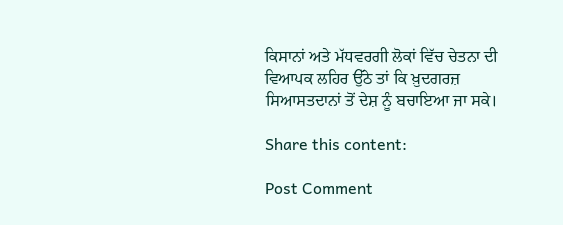ਕਿਸਾਨਾਂ ਅਤੇ ਮੱਧਵਰਗੀ ਲੋਕਾਂ ਵਿੱਚ ਚੇਤਨਾ ਦੀ ਵਿਆਪਕ ਲਹਿਰ ਉੱਠੇ ਤਾਂ ਕਿ ਖ਼ੁਦਗਰਜ਼ ਸਿਆਸਤਦਾਨਾਂ ਤੋਂ ਦੇਸ਼ ਨੂੰ ਬਚਾਇਆ ਜਾ ਸਕੇ।

Share this content:

Post Comment